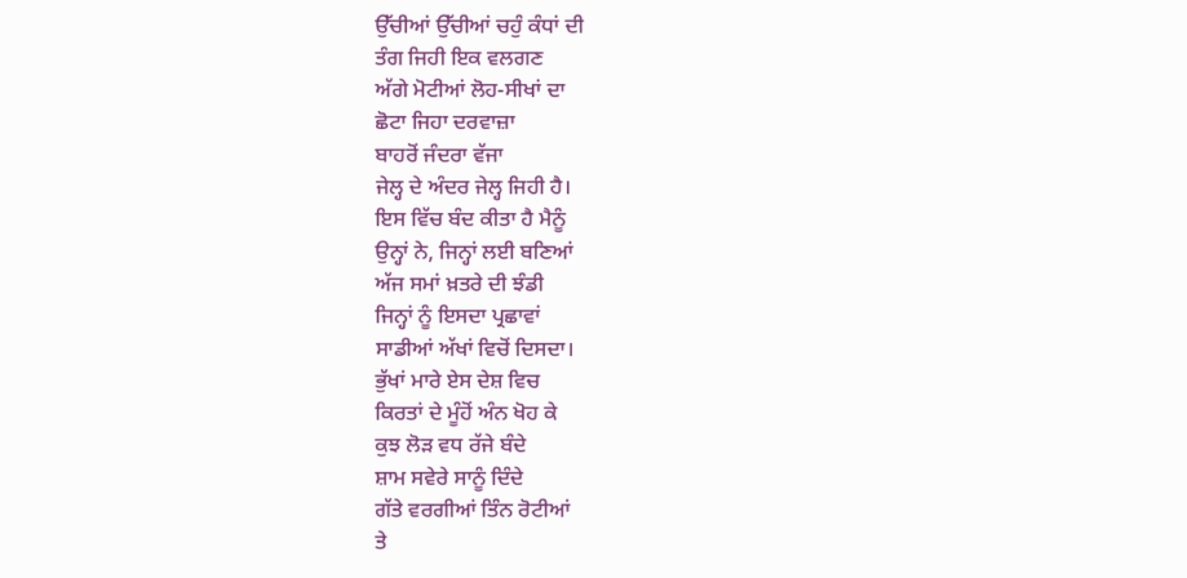ਉੱਚੀਆਂ ਉੱਚੀਆਂ ਚਹੁੰ ਕੰਧਾਂ ਦੀ
ਤੰਗ ਜਿਹੀ ਇਕ ਵਲਗਣ
ਅੱਗੇ ਮੋਟੀਆਂ ਲੋਹ-ਸੀਖਾਂ ਦਾ
ਛੋਟਾ ਜਿਹਾ ਦਰਵਾਜ਼ਾ
ਬਾਹਰੋਂ ਜੰਦਰਾ ਵੱਜਾ
ਜੇਲ੍ਹ ਦੇ ਅੰਦਰ ਜੇਲ੍ਹ ਜਿਹੀ ਹੈ।
ਇਸ ਵਿੱਚ ਬੰਦ ਕੀਤਾ ਹੈ ਮੈਨੂੰ
ਉਨ੍ਹਾਂ ਨੇ, ਜਿਨ੍ਹਾਂ ਲਈ ਬਣਿਆਂ
ਅੱਜ ਸਮਾਂ ਖ਼ਤਰੇ ਦੀ ਝੰਡੀ
ਜਿਨ੍ਹਾਂ ਨੂੰ ਇਸਦਾ ਪ੍ਰਛਾਵਾਂ
ਸਾਡੀਆਂ ਅੱਖਾਂ ਵਿਚੋਂ ਦਿਸਦਾ।
ਭੁੱਖਾਂ ਮਾਰੇ ਏਸ ਦੇਸ਼ ਵਿਚ
ਕਿਰਤਾਂ ਦੇ ਮੂੰਹੋਂ ਅੰਨ ਖੋਹ ਕੇ
ਕੁਝ ਲੋੜ ਵਧ ਰੱਜੇ ਬੰਦੇ
ਸ਼ਾਮ ਸਵੇਰੇ ਸਾਨੂੰ ਦਿੰਦੇ
ਗੱਤੇ ਵਰਗੀਆਂ ਤਿੰਨ ਰੋਟੀਆਂ
ਤੇ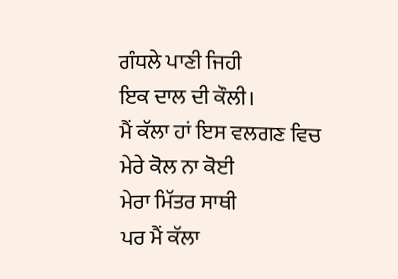ਗੰਧਲੇ ਪਾਣੀ ਜਿਹੀ
ਇਕ ਦਾਲ ਦੀ ਕੌਲੀ।
ਮੈਂ ਕੱਲਾ ਹਾਂ ਇਸ ਵਲਗਣ ਵਿਚ
ਮੇਰੇ ਕੋਲ ਨਾ ਕੋਈ
ਮੇਰਾ ਮਿੱਤਰ ਸਾਥੀ
ਪਰ ਮੈਂ ਕੱਲਾ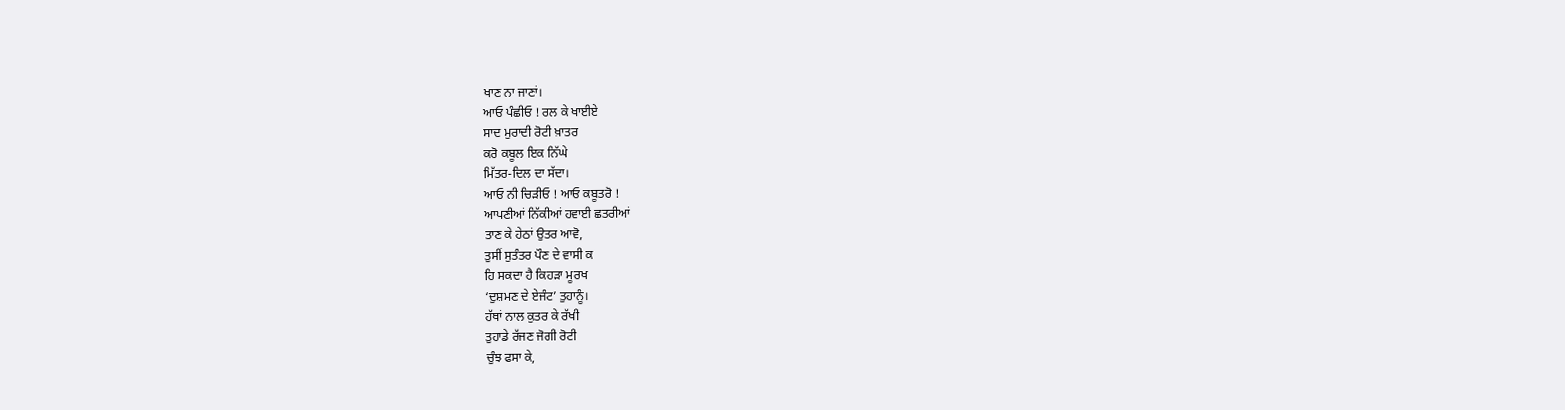ਖਾਣ ਨਾ ਜਾਣਾਂ।
ਆਓ ਪੰਛੀਓ ! ਰਲ ਕੇ ਖਾਈਏ
ਸਾਦ ਮੁਰਾਦੀ ਰੋਟੀ ਖ਼ਾਤਰ
ਕਰੋ ਕਬੂਲ ਇਕ ਨਿੱਘੇ
ਮਿੱਤਰ-ਦਿਲ ਦਾ ਸੱਦਾ।
ਆਓ ਨੀ ਚਿੜੀਓ ! ਆਓ ਕਬੂਤਰੋ !
ਆਪਣੀਆਂ ਨਿੱਕੀਆਂ ਹਵਾਈ ਛਤਰੀਆਂ
ਤਾਣ ਕੇ ਹੇਠਾਂ ਉਤਰ ਆਵੋ,
ਤੁਸੀਂ ਸੁਤੰਤਰ ਪੌਣ ਦੇ ਵਾਸੀ ਕ
ਹਿ ਸਕਦਾ ਹੈ ਕਿਹੜਾ ਮੂਰਖ
‘ਦੁਸ਼ਮਣ ਦੇ ਏਜੰਟ’ ਤੁਹਾਨੂੰ।
ਹੱਥਾਂ ਨਾਲ ਕੁਤਰ ਕੇ ਰੱਖੀ
ਤੁਹਾਡੇ ਰੱਜਣ ਜੋਗੀ ਰੋਟੀ
ਚੁੰਝ ਫਸਾ ਕੇ,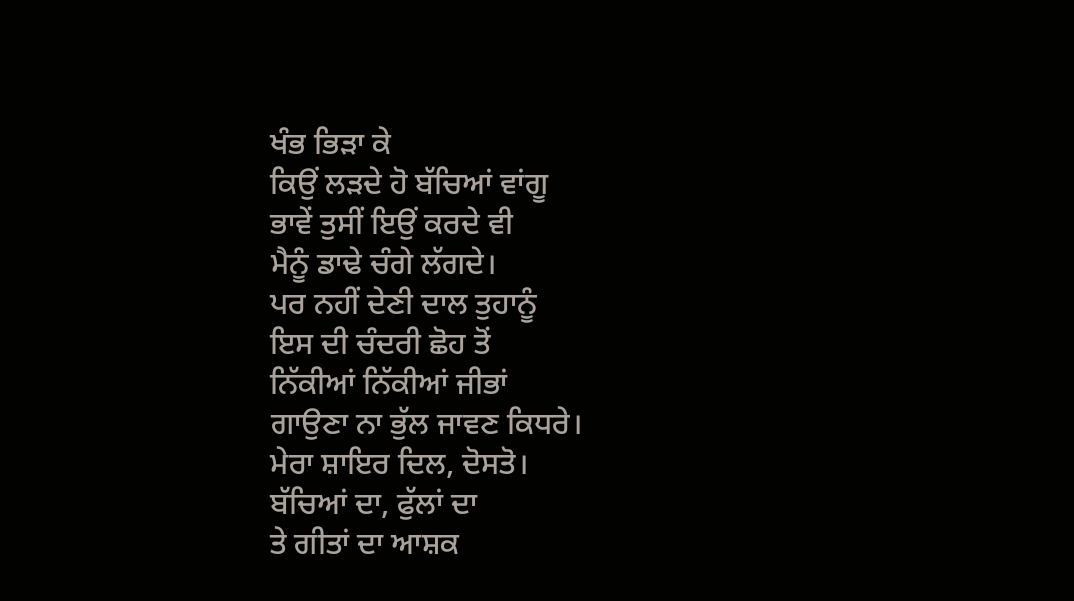ਖੰਭ ਭਿੜਾ ਕੇ
ਕਿਉਂ ਲੜਦੇ ਹੋ ਬੱਚਿਆਂ ਵਾਂਗੂ
ਭਾਵੇਂ ਤੁਸੀਂ ਇਉਂ ਕਰਦੇ ਵੀ
ਮੈਨੂੰ ਡਾਢੇ ਚੰਗੇ ਲੱਗਦੇ।
ਪਰ ਨਹੀਂ ਦੇਣੀ ਦਾਲ ਤੁਹਾਨੂੰ
ਇਸ ਦੀ ਚੰਦਰੀ ਛੋਹ ਤੋਂ
ਨਿੱਕੀਆਂ ਨਿੱਕੀਆਂ ਜੀਭਾਂ
ਗਾਉਣਾ ਨਾ ਭੁੱਲ ਜਾਵਣ ਕਿਧਰੇ।
ਮੇਰਾ ਸ਼ਾਇਰ ਦਿਲ, ਦੋਸਤੋ।
ਬੱਚਿਆਂ ਦਾ, ਫੁੱਲਾਂ ਦਾ
ਤੇ ਗੀਤਾਂ ਦਾ ਆਸ਼ਕ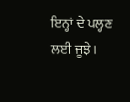ਇਨ੍ਹਾਂ ਦੇ ਪਲ੍ਹਣ ਲਈ ਜੂਝੇ।